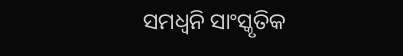ସମଧ୍ଵନି ସାଂସ୍କୃତିକ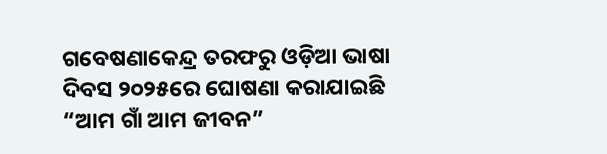ଗବେଷଣାକେନ୍ଦ୍ର ତରଫରୁ ଓଡ଼ିଆ ଭାଷା ଦିବସ ୨୦୨୫ରେ ଘୋଷଣା କରାଯାଇଛି “ଆମ ଗାଁ ଆମ ଜୀବନ”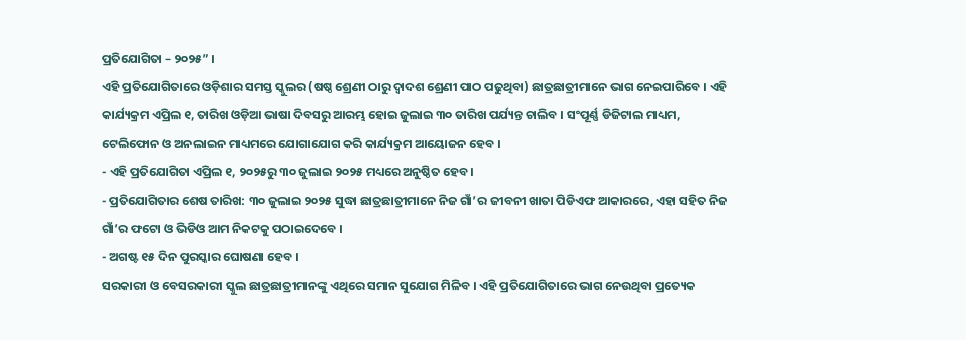ପ୍ରତିଯୋଗିତା – ୨୦୨୫” ।
ଏହି ପ୍ରତିଯୋଗିତାରେ ଓଡ଼ିଶାର ସମସ୍ତ ସ୍କୁଲର (ଷଷ୍ଠ ଶ୍ରେଣୀ ଠାରୁ ଦ୍ଵାଦଶ ଶ୍ରେଣୀ ପାଠ ପଢୁଥିବା) ଛାତ୍ରଛାତ୍ରୀମାନେ ଭାଗ ନେଇପାରିବେ । ଏହି କାର୍ଯ୍ୟକ୍ରମ ଏପ୍ରିଲ ୧, ତାରିଖ ଓଡ଼ିଆ ଭାଷା ଦିବସରୁ ଆରମ୍ଭ ହୋଇ ଜୁଲାଇ ୩୦ ତାରିଖ ପର୍ଯ୍ୟନ୍ତ ଚାଲିବ । ସଂପୂର୍ଣ୍ଣ ଡିଜିଟାଲ ମାଧ୍ୟମ, ଟେଲିଫୋନ ଓ ଅନଲାଇନ ମାଧ୍ୟମରେ ଯୋଗାଯୋଗ କରି କାର୍ଯ୍ୟକ୍ରମ ଆୟୋଜନ ହେବ ।
- ଏହି ପ୍ରତିଯୋଗିତା ଏପ୍ରିଲ ୧, ୨୦୨୫ରୁ ୩୦ ଜୁଲାଇ ୨୦୨୫ ମଧ୍ୟରେ ଅନୁଷ୍ଠିତ ହେବ।
- ପ୍ରତିଯୋଗିତାର ଶେଷ ତାରିଖ: ୩୦ ଜୁଲାଇ ୨୦୨୫ ସୁଦ୍ଧା ଛାତ୍ରଛାତ୍ରୀମାନେ ନିଜ ଗାଁ’ର ଜୀବନୀ ଖାତା ପିଡିଏଫ ଆକାରରେ, ଏହା ସହିତ ନିଜ ଗାଁ’ର ଫଟୋ ଓ ଭିଡିଓ ଆମ ନିକଟକୁ ପଠାଇଦେବେ ।
- ଅଗଷ୍ଟ ୧୫ ଦିନ ପୁରସ୍କାର ଘୋଷଣା ହେବ ।
ସରକାରୀ ଓ ବେସରକାରୀ ସ୍କୁଲ ଛାତ୍ରଛାତ୍ରୀମାନଙ୍କୁ ଏଥିରେ ସମାନ ସୁଯୋଗ ମିଳିବ । ଏହି ପ୍ରତିଯୋଗିତାରେ ଭାଗ ନେଉଥିବା ପ୍ରତ୍ୟେକ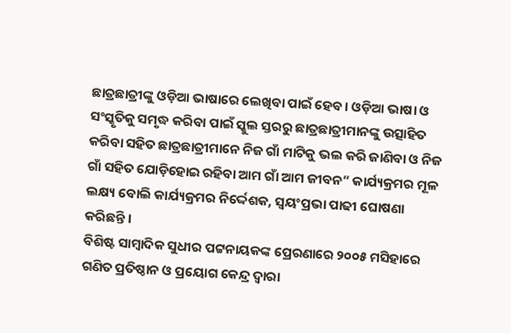ଛାତ୍ରଛାତ୍ରୀଙ୍କୁ ଓଡ଼ିଆ ଭାଷାରେ ଲେଖିବା ପାଇଁ ହେବ । ଓଡ଼ିଆ ଭାଷା ଓ ସଂସ୍କୃତିକୁ ସମୃଦ୍ଧ କରିବା ପାଇଁ ସ୍କୁଲ ସ୍ତରରୁ ଛାତ୍ରଛାତ୍ରୀମାନଙ୍କୁ ଉତ୍ସାହିତ କରିବା ସହିତ ଛାତ୍ରଛାତ୍ରୀମାନେ ନିଜ ଗାଁ ମାଟିକୁ ଭଲ କରି ଜାଣିବା ଓ ନିଜ ଗାଁ ସହିତ ଯୋଡ଼ିହୋଇ ରହିବା ଆମ ଗାଁ ଆମ ଜୀବନ” କାର୍ଯ୍ୟକ୍ରମର ମୂଳ ଲକ୍ଷ୍ୟ ବୋଲି କାର୍ଯ୍ୟକ୍ରମର ନିର୍ଦ୍ଦେଶକ, ସ୍ଵୟଂପ୍ରଭା ପାଢୀ ଘୋଷଣା କରିଛନ୍ତି ।
ବିଶିଷ୍ଟ ସାମ୍ବାଦିକ ସୁଧୀର ପଟ୍ଟନାୟକଙ୍କ ପ୍ରେରଣାରେ ୨୦୦୫ ମସିହାରେ ଗଣିତ ପ୍ରତିଷ୍ଠାନ ଓ ପ୍ରୟୋଗ କେନ୍ଦ୍ର ଦ୍ଵାରା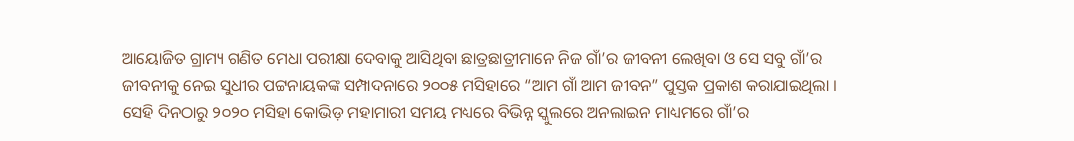ଆୟୋଜିତ ଗ୍ରାମ୍ୟ ଗଣିତ ମେଧା ପରୀକ୍ଷା ଦେବାକୁ ଆସିଥିବା ଛାତ୍ରଛାତ୍ରୀମାନେ ନିଜ ଗାଁ’ର ଜୀବନୀ ଲେଖିବା ଓ ସେ ସବୁ ଗାଁ’ର ଜୀବନୀକୁ ନେଇ ସୁଧୀର ପଟ୍ଟନାୟକଙ୍କ ସମ୍ପାଦନାରେ ୨୦୦୫ ମସିହାରେ “ଆମ ଗାଁ ଆମ ଜୀବନ” ପୁସ୍ତକ ପ୍ରକାଶ କରାଯାଇଥିଲା । ସେହି ଦିନଠାରୁ ୨୦୨୦ ମସିହା କୋଭିଡ଼ ମହାମାରୀ ସମୟ ମଧ୍ୟରେ ବିଭିନ୍ନ ସ୍କୁଲରେ ଅନଲାଇନ ମାଧ୍ୟମରେ ଗାଁ’ର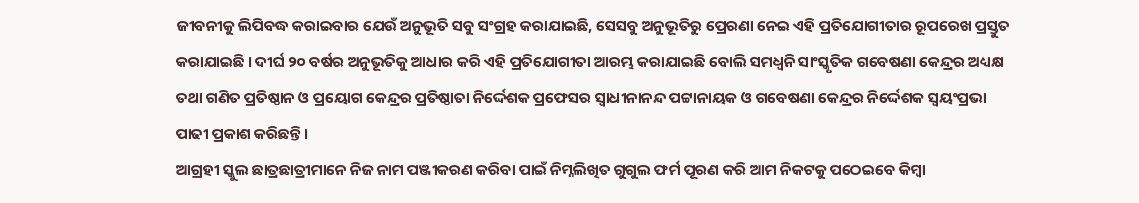ଜୀବନୀକୁ ଲିପିବଦ୍ଧ କରାଇବାର ଯେଉଁ ଅନୁଭୂତି ସବୁ ସଂଗ୍ରହ କରାଯାଇଛି, ସେସବୁ ଅନୁଭୂତିରୁ ପ୍ରେରଣା ନେଇ ଏହି ପ୍ରତିଯୋଗୀତାର ରୂପରେଖ ପ୍ରସ୍ତୁତ କରାଯାଇଛି । ଦୀର୍ଘ ୨୦ ବର୍ଷର ଅନୁଭୂତିକୁ ଆଧାର କରି ଏହି ପ୍ରତିଯୋଗୀତା ଆରମ୍ଭ କରାଯାଇଛି ବୋଲି ସମଧ୍ଵନି ସାଂସ୍କୃତିକ ଗବେଷଣା କେନ୍ଦ୍ରର ଅଧ୍ୟକ୍ଷ ତଥା ଗଣିତ ପ୍ରତିଷ୍ଠାନ ଓ ପ୍ରୟୋଗ କେନ୍ଦ୍ରର ପ୍ରତିଷ୍ଠାତା ନିର୍ଦ୍ଦେଶକ ପ୍ରଫେସର ସ୍ଵାଧୀନାନନ୍ଦ ପଟ୍ଟାନାୟକ ଓ ଗବେଷଣା କେନ୍ଦ୍ରର ନିର୍ଦ୍ଦେଶକ ସ୍ଵୟଂପ୍ରଭା ପାଢୀ ପ୍ରକାଶ କରିଛନ୍ତି ।
ଆଗ୍ରହୀ ସ୍କୁଲ ଛାତ୍ରଛାତ୍ରୀମାନେ ନିଜ ନାମ ପଞ୍ଜୀକରଣ କରିବା ପାଇଁ ନିମ୍ନଲିଖିତ ଗୁଗୁଲ ଫର୍ମ ପୂରଣ କରି ଆମ ନିକଟକୁ ପଠେଇବେ କିମ୍ବା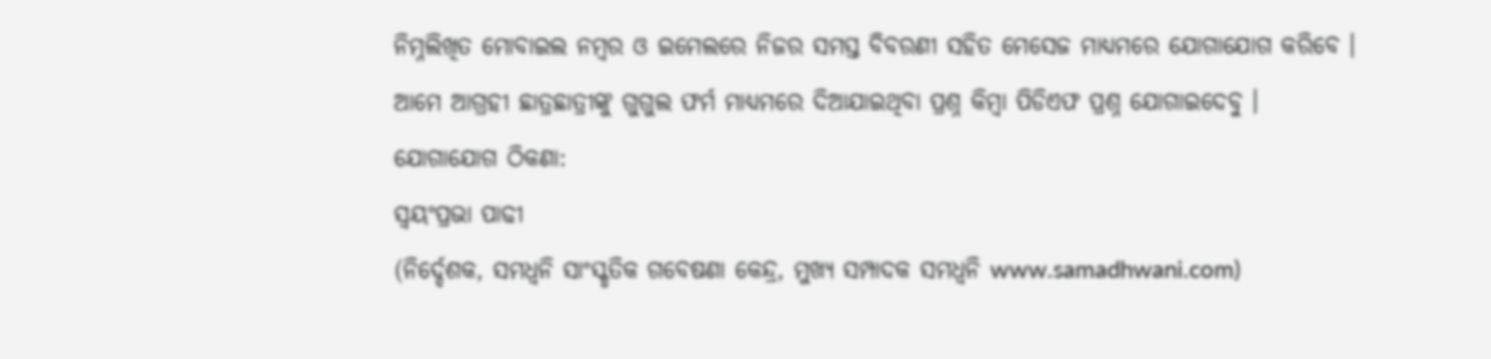ନିମ୍ନଲିଖିତ ମୋବାଇଲ ନମ୍ବର ଓ ଇମେଲରେ ନିଜର ସମସ୍ତ ବିବରଣୀ ସହିତ ମେସେଜ ମାଧ୍ୟମରେ ଯୋଗାଯୋଗ କରିବେ ।
ଆମେ ଆଗ୍ରହୀ ଛାତ୍ରଛାତ୍ରୀଙ୍କୁ ଗୁଗୁଲ ଫର୍ମ ମାଧ୍ୟମରେ ଦିଆଯାଇଥିବା ପ୍ରଶ୍ନ କିମ୍ବା ପିଡିଏଫ ପ୍ରଶ୍ନ ଯୋଗାଇଦେବୁ ।
ଯୋଗାଯୋଗ ଠିକଣା:
ସ୍ଵୟଂପ୍ରଭା ପାଢୀ
(ନିର୍ଦ୍ଦେଶକ, ସମଧ୍ଵନି ସାଂସ୍କୃତିକ ଗବେଷଣା କେନ୍ଦ୍ର, ମୁଖ୍ୟ ସମ୍ପାଦକ ସମଧ୍ଵନି www.samadhwani.com)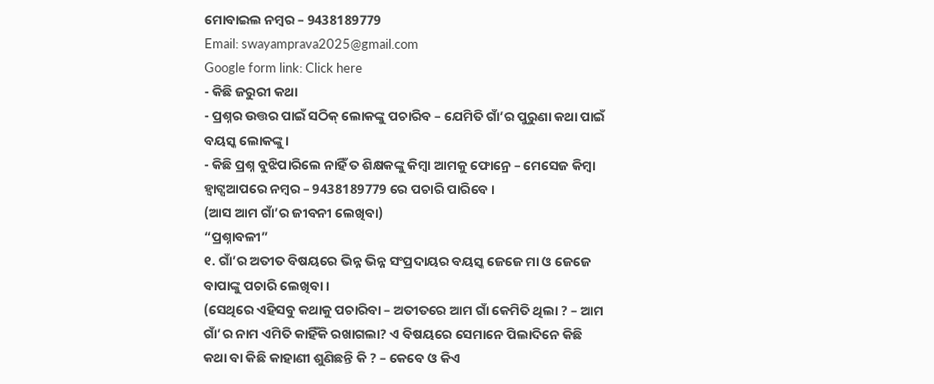ମୋବାଇଲ ନମ୍ବର – 9438189779
Email: swayamprava2025@gmail.com
Google form link: Click here
- କିଛି ଜରୁରୀ କଥା
- ପ୍ରଶ୍ନର ଉତ୍ତର ପାଇଁ ସଠିକ୍ ଲୋକଙ୍କୁ ପଚାରିବ – ଯେମିତି ଗାଁ’ର ପୁରୁଣା କଥା ପାଇଁ ବୟସ୍କ ଲୋକଙ୍କୁ।
- କିଛି ପ୍ରଶ୍ନ ବୁଝିପାରିଲେ ନାହିଁ ତ ଶିକ୍ଷକଙ୍କୁ କିମ୍ବା ଆମକୁ ଫୋନ୍ରେ – ମେସେଜ କିମ୍ବା ହ୍ଵାଟ୍ସଆପରେ ନମ୍ବର – 9438189779 ରେ ପଚାରି ପାରିବେ ।
(ଆସ ଆମ ଗାଁ’ର ଜୀବନୀ ଲେଖିବା)
“ପ୍ରଶ୍ନାବଳୀ”
୧. ଗାଁ’ର ଅତୀତ ବିଷୟରେ ଭିନ୍ନ ଭିନ୍ନ ସଂପ୍ରଦାୟର ବୟସ୍କ ଜେଜେ ମା ଓ ଜେଜେ ବାପାଙ୍କୁ ପଚାରି ଲେଖିବା ।
(ସେଥିରେ ଏହିସବୁ କଥାକୁ ପଚାରିବା – ଅତୀତରେ ଆମ ଗାଁ କେମିତି ଥିଲା ? – ଆମ ଗାଁ’ର ନାମ ଏମିତି କାହିଁକି ରଖାଗଲା? ଏ ବିଷୟରେ ସେମାନେ ପିଲାଦିନେ କିଛି କଥା ବା କିଛି କାହାଣୀ ଶୁଣିଛନ୍ତି କି ? – କେବେ ଓ କିଏ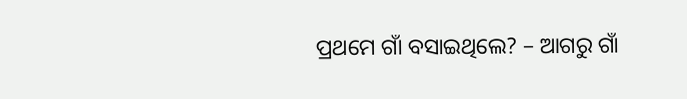ପ୍ରଥମେ ଗାଁ ବସାଇଥିଲେ? – ଆଗରୁ ଗାଁ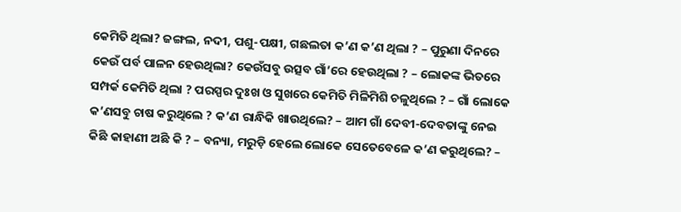କେମିତି ଥିଲା? ଜଙ୍ଗଲ, ନଦୀ, ପଶୁ-ପକ୍ଷୀ, ଗଛଲତା କ’ଣ କ’ଣ ଥିଲା ? – ପୁରୁଣା ଦିନରେ କେଉଁ ପର୍ବ ପାଳନ ହେଉଥିଲା? କେଉଁସବୁ ଉତ୍ସବ ଗାଁ’ରେ ହେଉଥିଲା ? – ଲୋକଙ୍କ ଭିତରେ ସମ୍ପର୍କ କେମିତି ଥିଲା ? ପରସ୍ପର ଦୁଃଖ ଓ ସୁଖରେ କେମିତି ମିଳିମିଶି ଚଳୁଥିଲେ ? – ଗାଁ ଲୋକେ କ’ଣସବୁ ଚାଷ କରୁଥିଲେ ? କ’ଣ ରାନ୍ଧିକି ଖାଉଥିଲେ? – ଆମ ଗାଁ ଦେବୀ-ଦେବତାଙ୍କୁ ନେଇ କିଛି କାହାଣୀ ଅଛି କି ? – ବନ୍ୟା, ମରୁଡ଼ି ହେଲେ ଲୋକେ ସେତେବେଳେ କ’ଣ କରୁଥିଲେ? –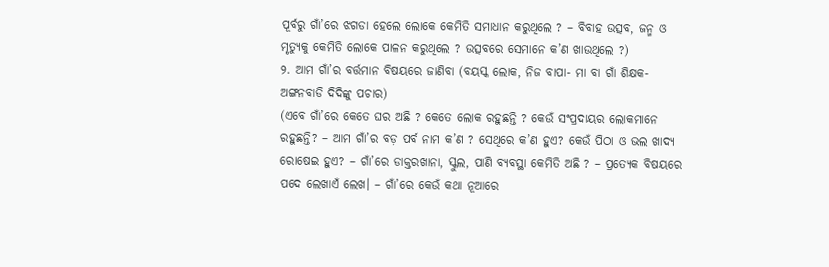ପୂର୍ବରୁ ଗାଁ’ରେ ଝଗଡା ହେଲେ ଲୋକେ କେମିତି ସମାଧାନ କରୁଥିଲେ ? – ବିବାହ ଉତ୍ସବ, ଜନ୍ମ ଓ ମୃତ୍ୟୁକୁ କେମିତି ଲୋକେ ପାଳନ କରୁଥିଲେ ? ଉତ୍ସବରେ ସେମାନେ କ’ଣ ଖାଉଥିଲେ ?)
୨. ଆମ ଗାଁ’ର ବର୍ତ୍ତମାନ ବିଷୟରେ ଜାଣିବା (ବୟସ୍କ ଲୋକ, ନିଜ ବାପା- ମା ବା ଗାଁ ଶିକ୍ଷକ- ଅଙ୍ଗନବାଡି ଦିଦିଙ୍କୁ ପଚାର)
(ଏବେ ଗାଁ’ରେ କେତେ ଘର ଅଛି ? କେତେ ଲୋକ ରହୁଛନ୍ତି ? କେଉଁ ସଂପ୍ରଦାୟର ଲୋକମାନେ ରହୁଛନ୍ତି? – ଆମ ଗାଁ’ର ବଡ଼ ପର୍ବ ନାମ କ’ଣ ? ସେଥିରେ କ’ଣ ହୁଏ? କେଉଁ ପିଠା ଓ ଭଲ ଖାଦ୍ୟ ରୋଷେଇ ହୁଏ? – ଗାଁ’ରେ ଡାକ୍ତରଖାନା, ସ୍କୁଲ, ପାଣି ବ୍ୟବସ୍ଥା କେମିତି ଅଛି ? – ପ୍ରତ୍ୟେକ ବିଷୟରେ ପଦେ ଲେଖାଏଁ ଲେଖ। – ଗାଁ’ରେ କେଉଁ କଥା ନୂଆରେ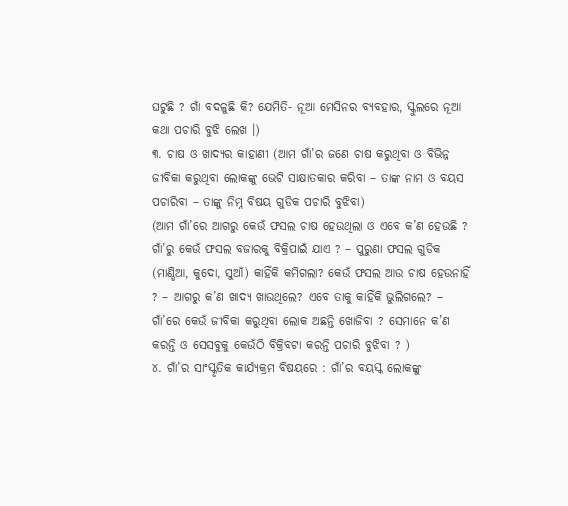ଘଟୁଛି ? ଗାଁ ବଦଳୁଛି କି? ଯେମିତି- ନୂଆ ମେସିନର ବ୍ୟବହାର, ସ୍କୁଲରେ ନୂଆ କଥା ପଚାରି ବୁଝି ଲେଖ ।)
୩. ଚାଷ ଓ ଖାଦ୍ୟର କାହାଣୀ (ଆମ ଗାଁ’ର ଜଣେ ଚାଷ କରୁଥିବା ଓ ବିଭିନ୍ନ ଜୀବିକା କରୁଥିବା ଲୋକଙ୍କୁ ଭେଟି ସାକ୍ଷାତକାର କରିବା – ତାଙ୍କ ନାମ ଓ ବୟସ ପଚାରିବା – ତାଙ୍କୁ ନିମ୍ନ ବିଷୟ ଗୁଡିକ ପଚାରି ବୁଝିବା)
(ଆମ ଗାଁ’ରେ ଆଗରୁ କେଉଁ ଫସଲ ଚାଷ ହେଉଥିଲା ଓ ଏବେ କ’ଣ ହେଉଛି ? ଗାଁ’ରୁ କେଉଁ ଫସଲ ବଜାରକୁ ବିକ୍ରିପାଇଁ ଯାଏ ? – ପୁରୁଣା ଫସଲ ଗୁଡିକ (ମାଣ୍ଡିଆ, କୁଦୋ, ସୁଆଁ) କାହିଁକି କମିଗଲା? କେଉଁ ଫସଲ ଆଉ ଚାଷ ହେଉନାହିଁ ? – ଆଗରୁ କ’ଣ ଖାଦ୍ୟ ଖାଉଥିଲେ? ଏବେ ତାକୁ କାହିଁକି ଭୁଲିଗଲେ? – ଗାଁ’ରେ କେଉଁ ଜୀବିକା କରୁଥିବା ଲୋକ ଅଛନ୍ତି ଖୋଜିବା ? ସେମାନେ କ’ଣ କରନ୍ତି ଓ ସେସବୁକୁ କେଉଁଠି ବିକ୍ରିବଟା କରନ୍ତି ପଚାରି ବୁଝିବା ? )
୪. ଗାଁ’ର ସାଂସ୍କୃତିକ କାର୍ଯ୍ୟକ୍ରମ ବିଷୟରେ : ଗାଁ’ର ବୟସ୍କ ଲୋକଙ୍କୁ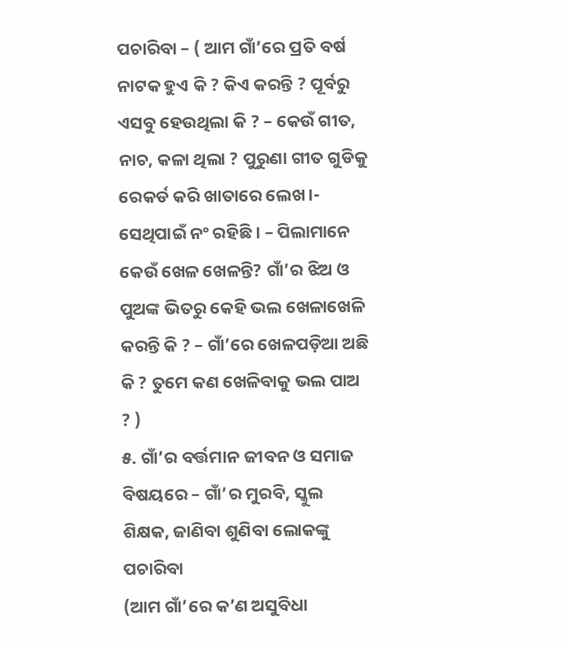ପଚାରିବା – ( ଆମ ଗାଁ’ରେ ପ୍ରତି ବର୍ଷ ନାଟକ ହୁଏ କି ? କିଏ କରନ୍ତି ? ପୂର୍ବରୁ ଏସବୁ ହେଉଥିଲା କି ? – କେଉଁ ଗୀତ, ନାଚ, କଳା ଥିଲା ? ପୁରୁଣା ଗୀତ ଗୁଡିକୁ ରେକର୍ଡ କରି ଖାତାରେ ଲେଖ।- ସେଥିପାଇଁ ନଂ ରହିଛି । – ପିଲାମାନେ କେଉଁ ଖେଳ ଖେଳନ୍ତି? ଗାଁ’ର ଝିଅ ଓ ପୁଅଙ୍କ ଭିତରୁ କେହି ଭଲ ଖେଳାଖେଳି କରନ୍ତି କି ? – ଗାଁ’ରେ ଖେଳପଡ଼ିଆ ଅଛି କି ? ତୁମେ କଣ ଖେଳିବାକୁ ଭଲ ପାଅ ? )
୫. ଗାଁ’ର ବର୍ତ୍ତମାନ ଜୀବନ ଓ ସମାଜ ବିଷୟରେ – ଗାଁ’ର ମୁରବି, ସ୍କୁଲ ଶିକ୍ଷକ, ଜାଣିବା ଶୁଣିବା ଲୋକଙ୍କୁ ପଚାରିବା
(ଆମ ଗାଁ’ରେ କ’ଣ ଅସୁବିଧା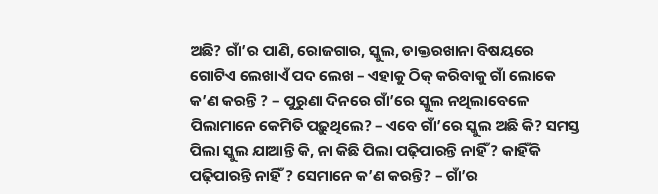ଅଛି? ଗାଁ’ର ପାଣି, ରୋଜଗାର, ସ୍କୁଲ, ଡାକ୍ତରଖାନା ବିଷୟରେ ଗୋଟିଏ ଲେଖାଏଁ ପଦ ଲେଖ – ଏହାକୁ ଠିକ୍ କରିବାକୁ ଗାଁ ଲୋକେ କ’ଣ କରନ୍ତି ? – ପୁରୁଣା ଦିନରେ ଗାଁ’ରେ ସ୍କୁଲ ନଥିଲାବେଳେ ପିଲାମାନେ କେମିତି ପଢ଼ୁଥିଲେ? – ଏବେ ଗାଁ’ରେ ସ୍କୁଲ ଅଛି କି? ସମସ୍ତ ପିଲା ସ୍କୁଲ ଯାଆନ୍ତି କି, ନା କିଛି ପିଲା ପଢ଼ିପାରନ୍ତି ନାହିଁ? କାହିଁକି ପଢ଼ିପାରନ୍ତି ନାହିଁ ? ସେମାନେ କ’ଣ କରନ୍ତି? – ଗାଁ’ର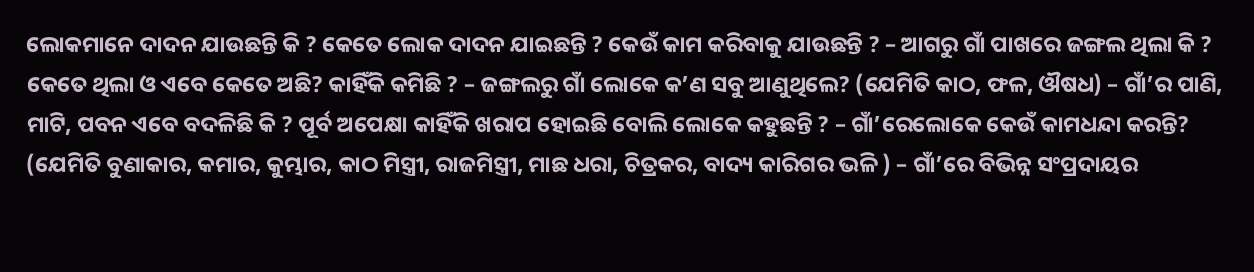ଲୋକମାନେ ଦାଦନ ଯାଉଛନ୍ତି କି ? କେତେ ଲୋକ ଦାଦନ ଯାଇଛନ୍ତି ? କେଉଁ କାମ କରିବାକୁ ଯାଉଛନ୍ତି ? – ଆଗରୁ ଗାଁ ପାଖରେ ଜଙ୍ଗଲ ଥିଲା କି ? କେତେ ଥିଲା ଓ ଏବେ କେତେ ଅଛି? କାହିଁକି କମିଛି ? – ଜଙ୍ଗଲରୁ ଗାଁ ଲୋକେ କ’ଣ ସବୁ ଆଣୁଥିଲେ? (ଯେମିତି କାଠ, ଫଳ, ଔଷଧ) – ଗାଁ’ର ପାଣି, ମାଟି, ପବନ ଏବେ ବଦଳିଛି କି ? ପୂର୍ବ ଅପେକ୍ଷା କାହିଁକି ଖରାପ ହୋଇଛି ବୋଲି ଲୋକେ କହୁଛନ୍ତି ? – ଗାଁ’ରେଲୋକେ କେଉଁ କାମଧନ୍ଦା କରନ୍ତି? (ଯେମିତି ବୁଣାକାର, କମାର, କୁମ୍ଭାର, କାଠ ମିସ୍ତ୍ରୀ, ରାଜମିସ୍ତ୍ରୀ, ମାଛ ଧରା, ଚିତ୍ରକର, ବାଦ୍ୟ କାରିଗର ଭଳି ) – ଗାଁ’ରେ ବିଭିନ୍ନ ସଂପ୍ରଦାୟର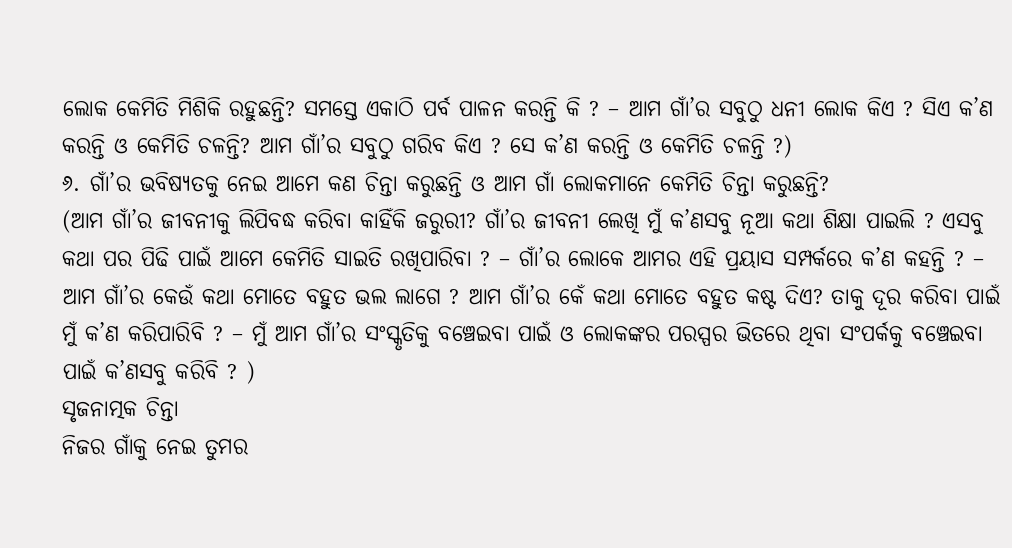ଲୋକ କେମିତି ମିଶିକି ରହୁଛନ୍ତି? ସମସ୍ତେ ଏକାଠି ପର୍ବ ପାଳନ କରନ୍ତି କି ? – ଆମ ଗାଁ’ର ସବୁଠୁ ଧନୀ ଲୋକ କିଏ ? ସିଏ କ’ଣ କରନ୍ତି ଓ କେମିତି ଚଳନ୍ତି? ଆମ ଗାଁ’ର ସବୁଠୁ ଗରିବ କିଏ ? ସେ କ’ଣ କରନ୍ତି ଓ କେମିତି ଚଳନ୍ତି ?)
୬. ଗାଁ’ର ଭବିଷ୍ୟତକୁ ନେଇ ଆମେ କଣ ଚିନ୍ତା କରୁଛନ୍ତି ଓ ଆମ ଗାଁ ଲୋକମାନେ କେମିତି ଚିନ୍ତା କରୁଛନ୍ତି?
(ଆମ ଗାଁ’ର ଜୀବନୀକୁ ଲିପିବଦ୍ଧ କରିବା କାହିଁକି ଜରୁରୀ? ଗାଁ’ର ଜୀବନୀ ଲେଖି ମୁଁ କ’ଣସବୁ ନୂଆ କଥା ଶିକ୍ଷା ପାଇଲି ? ଏସବୁ କଥା ପର ପିଢି ପାଇଁ ଆମେ କେମିତି ସାଇତି ରଖିପାରିବା ? – ଗାଁ’ର ଲୋକେ ଆମର ଏହି ପ୍ରୟାସ ସମ୍ପର୍କରେ କ’ଣ କହନ୍ତି ? – ଆମ ଗାଁ’ର କେଉଁ କଥା ମୋତେ ବହୁତ ଭଲ ଲାଗେ ? ଆମ ଗାଁ’ର କେଁ କଥା ମୋତେ ବହୁତ କଷ୍ଟ ଦିଏ? ତାକୁ ଦୂର କରିବା ପାଇଁ ମୁଁ କ’ଣ କରିପାରିବି ? – ମୁଁ ଆମ ଗାଁ’ର ସଂସ୍କୃତିକୁ ବଞ୍ଚେଇବା ପାଇଁ ଓ ଲୋକଙ୍କର ପରସ୍ପର ଭିତରେ ଥିବା ସଂପର୍କକୁ ବଞ୍ଚେଇବା ପାଇଁ କ’ଣସବୁ କରିବି ? )
ସୃଜନାତ୍ମକ ଚିନ୍ତା
ନିଜର ଗାଁକୁ ନେଇ ତୁମର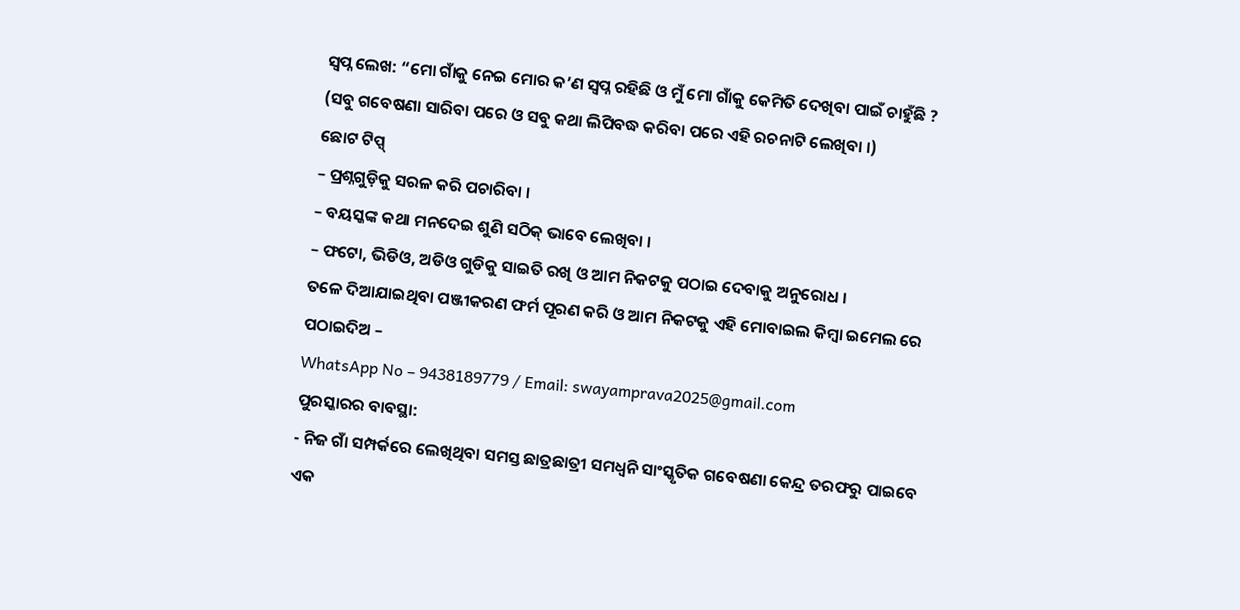ସ୍ୱପ୍ନ ଲେଖ: “ମୋ ଗାଁକୁ ନେଇ ମୋର କ’ଣ ସ୍ୱପ୍ନ ରହିଛି ଓ ମୁଁ ମୋ ଗାଁକୁ କେମିତି ଦେଖିବା ପାଇଁ ଚାହୁଁଛି ?
(ସବୁ ଗବେଷଣା ସାରିବା ପରେ ଓ ସବୁ କଥା ଲିପିବଦ୍ଧ କରିବା ପରେ ଏହି ରଚନାଟି ଲେଖିବା ।)
ଛୋଟ ଟିପ୍ସ୍
– ପ୍ରଶ୍ନଗୁଡ଼ିକୁ ସରଳ କରି ପଚାରିବା ।
– ବୟସ୍କଙ୍କ କଥା ମନଦେଇ ଶୁଣି ସଠିକ୍ ଭାବେ ଲେଖିବା ।
– ଫଟୋ, ଭିଡିଓ, ଅଡିଓ ଗୁଡିକୁ ସାଇତି ରଖି ଓ ଆମ ନିକଟକୁ ପଠାଇ ଦେବାକୁ ଅନୁରୋଧ ।
ତଳେ ଦିଆଯାଇଥିବା ପଞ୍ଜୀକରଣ ଫର୍ମ ପୂରଣ କରି ଓ ଆମ ନିକଟକୁ ଏହି ମୋବାଇଲ କିମ୍ବା ଇମେଲ ରେ ପଠାଇଦିଅ –
WhatsApp No – 9438189779 / Email: swayamprava2025@gmail.com
ପୁରସ୍କାରର ବାବସ୍ଥା:
- ନିଜ ଗାଁ ସମ୍ପର୍କରେ ଲେଖିଥିବା ସମସ୍ତ ଛାତ୍ରଛାତ୍ରୀ ସମଧ୍ଵନି ସାଂସ୍କୃତିକ ଗବେଷଣା କେନ୍ଦ୍ର ତରଫରୁ ପାଇବେ ଏକ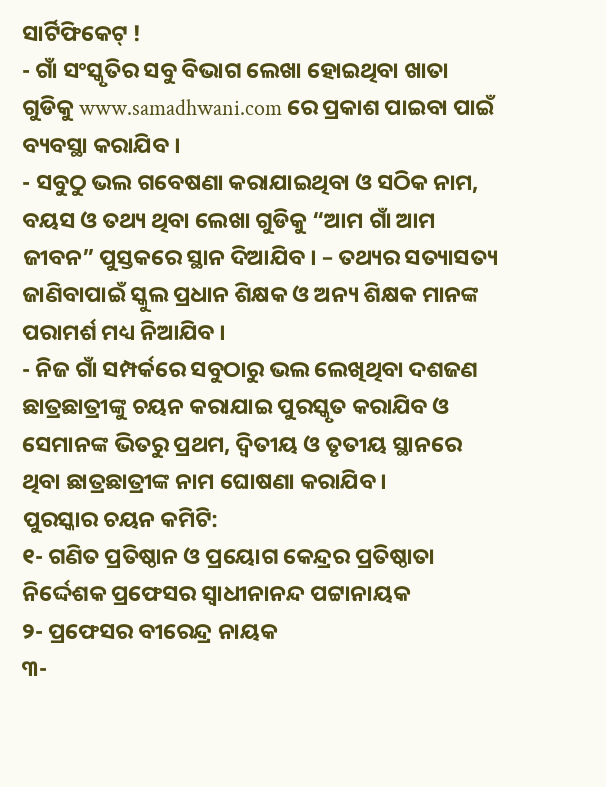ସାର୍ଟିଫିକେଟ୍ !
- ଗାଁ ସଂସ୍କୃତିର ସବୁ ବିଭାଗ ଲେଖା ହୋଇଥିବା ଖାତା ଗୁଡିକୁ www.samadhwani.com ରେ ପ୍ରକାଶ ପାଇବା ପାଇଁ ବ୍ୟବସ୍ଥା କରାଯିବ ।
- ସବୁଠୁ ଭଲ ଗବେଷଣା କରାଯାଇଥିବା ଓ ସଠିକ ନାମ, ବୟସ ଓ ତଥ୍ୟ ଥିବା ଲେଖା ଗୁଡିକୁ “ଆମ ଗାଁ ଆମ ଜୀବନ” ପୁସ୍ତକରେ ସ୍ଥାନ ଦିଆଯିବ । – ତଥ୍ୟର ସତ୍ୟାସତ୍ୟ ଜାଣିବାପାଇଁ ସ୍କୁଲ ପ୍ରଧାନ ଶିକ୍ଷକ ଓ ଅନ୍ୟ ଶିକ୍ଷକ ମାନଙ୍କ ପରାମର୍ଶ ମଧ୍ୟ ନିଆଯିବ ।
- ନିଜ ଗାଁ ସମ୍ପର୍କରେ ସବୁଠାରୁ ଭଲ ଲେଖିଥିବା ଦଶଜଣ ଛାତ୍ରଛାତ୍ରୀଙ୍କୁ ଚୟନ କରାଯାଇ ପୁରସ୍କୃତ କରାଯିବ ଓ ସେମାନଙ୍କ ଭିତରୁ ପ୍ରଥମ, ଦ୍ଵିତୀୟ ଓ ତୃତୀୟ ସ୍ଥାନରେ ଥିବା ଛାତ୍ରଛାତ୍ରୀଙ୍କ ନାମ ଘୋଷଣା କରାଯିବ ।
ପୁରସ୍କାର ଚୟନ କମିଟି:
୧- ଗଣିତ ପ୍ରତିଷ୍ଠାନ ଓ ପ୍ରୟୋଗ କେନ୍ଦ୍ରର ପ୍ରତିଷ୍ଠାତା ନିର୍ଦ୍ଦେଶକ ପ୍ରଫେସର ସ୍ଵାଧୀନାନନ୍ଦ ପଟ୍ଟାନାୟକ
୨- ପ୍ରଫେସର ବୀରେନ୍ଦ୍ର ନାୟକ
୩-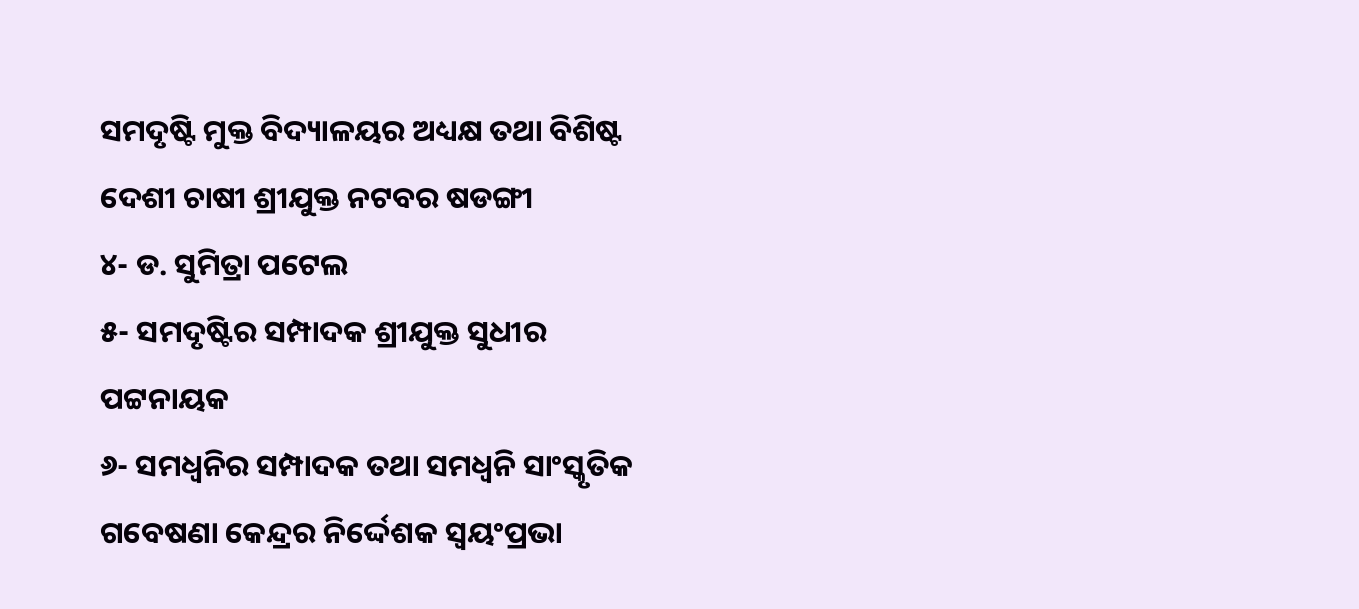ସମଦୃଷ୍ଟି ମୁକ୍ତ ବିଦ୍ୟାଳୟର ଅଧ୍ୟକ୍ଷ ତଥା ବିଶିଷ୍ଟ ଦେଶୀ ଚାଷୀ ଶ୍ରୀଯୁକ୍ତ ନଟବର ଷଡଙ୍ଗୀ
୪- ଡ. ସୁମିତ୍ରା ପଟେଲ
୫- ସମଦୃଷ୍ଟିର ସମ୍ପାଦକ ଶ୍ରୀଯୁକ୍ତ ସୁଧୀର ପଟ୍ଟନାୟକ
୬- ସମଧ୍ଵନିର ସମ୍ପାଦକ ତଥା ସମଧ୍ଵନି ସାଂସ୍କୃତିକ ଗବେଷଣା କେନ୍ଦ୍ରର ନିର୍ଦ୍ଦେଶକ ସ୍ଵୟଂପ୍ରଭା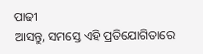ପାଢୀ
ଆସନ୍ତୁ, ସମସ୍ତେ ଏହି ପ୍ରତିଯୋଗିତାରେ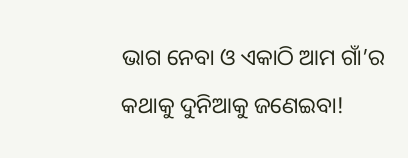ଭାଗ ନେବା ଓ ଏକାଠି ଆମ ଗାଁ’ର କଥାକୁ ଦୁନିଆକୁ ଜଣେଇବା!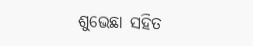ଶୁଭେଛା ସହିତ